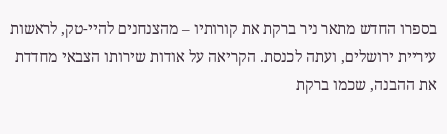בספרו החדש מתאר ניר ברקת את קורותיו – מהצנחנים להיי-טק, לראשות עיריית ירושלים, ועתה לכנסת. הקריאה על אודות שירותו הצבאי מחדדת את ההבנה, שכמו ברקת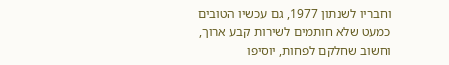וחבריו לשנתון 1977, גם עכשיו הטובים כמעט שלא חותמים לשירות קבע ארוך, וחשוב שחלקם לפחות, יוסיפו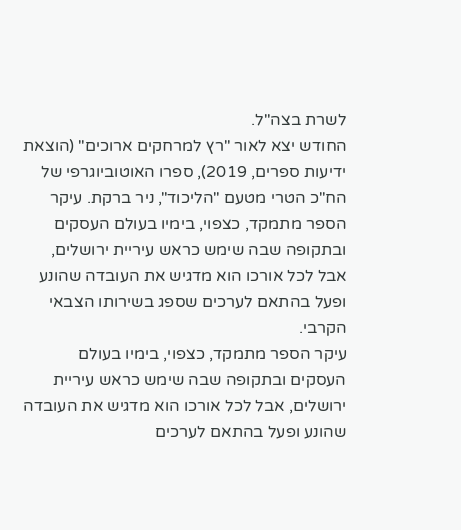לשרת בצה"ל.
החודש יצא לאור "רץ למרחקים ארוכים" (הוצאת ידיעות ספרים, 2019), ספרו האוטוביוגרפי של הח"כ הטרי מטעם "הליכוד", ניר ברקת. עיקר הספר מתמקד, כצפוי, בימיו בעולם העסקים ובתקופה שבה שימש כראש עיריית ירושלים, אבל לכל אורכו הוא מדגיש את העובדה שהונע ופעל בהתאם לערכים שספג בשירותו הצבאי הקרבי.
עיקר הספר מתמקד, כצפוי, בימיו בעולם העסקים ובתקופה שבה שימש כראש עיריית ירושלים, אבל לכל אורכו הוא מדגיש את העובדה שהונע ופעל בהתאם לערכים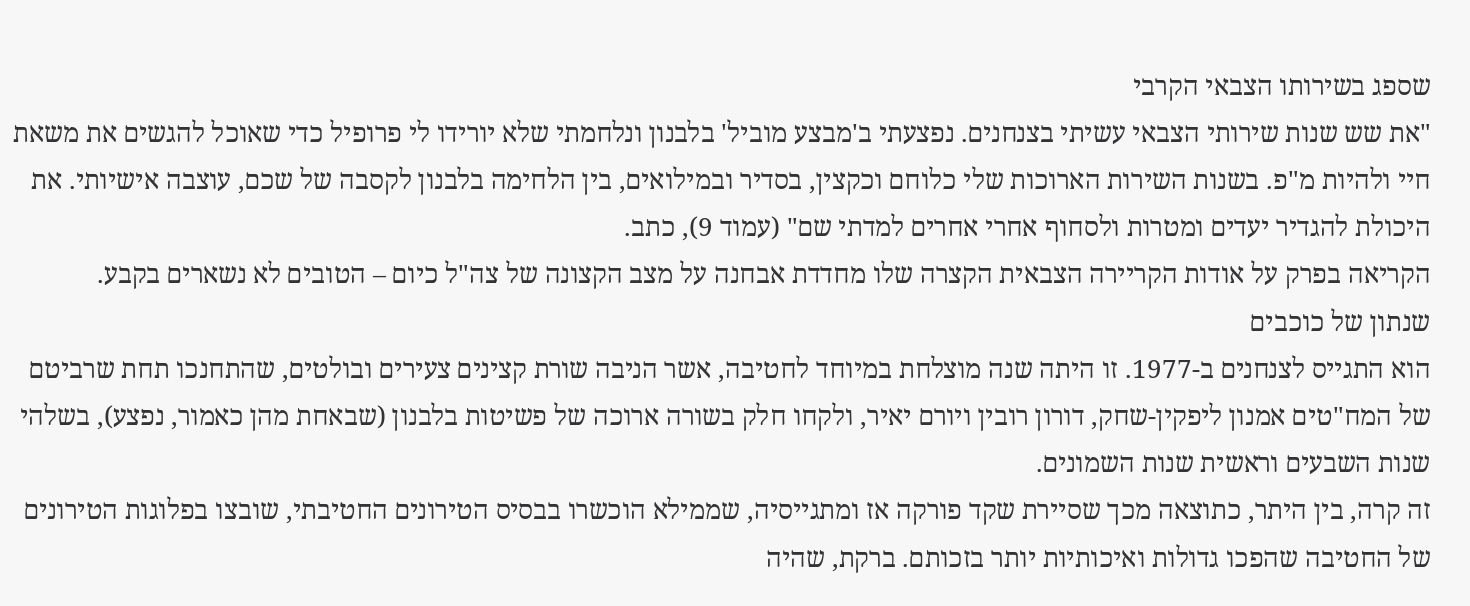שספג בשירותו הצבאי הקרבי
"את שש שנות שירותי הצבאי עשיתי בצנחנים. נפצעתי ב'מבצע מוביל' בלבנון ונלחמתי שלא יורידו לי פרופיל כדי שאוכל להגשים את משאת חיי ולהיות מ"פ. בשנות השירות הארוכות שלי כלוחם וכקצין, בסדיר ובמילואים, בין הלחימה בלבנון לקסבה של שכם, עוצבה אישיותי. את היכולת להגדיר יעדים ומטרות ולסחוף אחרי אחרים למדתי שם" (עמוד 9), כתב.
הקריאה בפרק על אודות הקריירה הצבאית הקצרה שלו מחדדת אבחנה על מצב הקצונה של צה"ל כיום – הטובים לא נשארים בקבע.
שנתון של כוכבים
הוא התגייס לצנחנים ב-1977. זו היתה שנה מוצלחת במיוחד לחטיבה, אשר הניבה שורת קצינים צעירים ובולטים, שהתחנכו תחת שרביטם של המח"טים אמנון ליפקין-שחק, דורון רובין ויורם יאיר, ולקחו חלק בשורה ארוכה של פשיטות בלבנון (שבאחת מהן כאמור, נפצע), בשלהי שנות השבעים וראשית שנות השמונים.
זה קרה, בין היתר, כתוצאה מכך שסיירת שקד פורקה אז ומתגייסיה, שממילא הוכשרו בבסיס הטירונים החטיבתי, שובצו בפלוגות הטירונים של החטיבה שהפכו גדולות ואיכותיות יותר בזכותם. ברקת, שהיה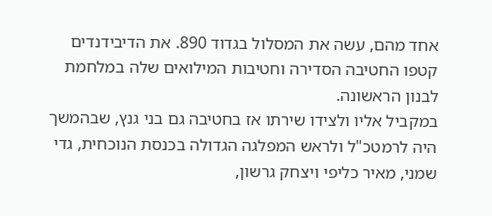אחד מהם, עשה את המסלול בגדוד 890. את הדיבידנדים קטפו החטיבה הסדירה וחטיבות המילואים שלה במלחמת לבנון הראשונה.
במקביל אליו ולצידו שירתו אז בחטיבה גם בני גנץ, שבהמשך היה לרמטכ"ל ולראש המפלגה הגדולה בכנסת הנוכחית, גדי שמני, מאיר כליפי ויצחק גרשון,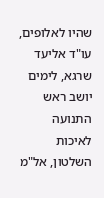שהיו לאלופים, עו"ד אליעד שרגא, לימים יושב ראש התנועה לאיכות השלטון, אל"מ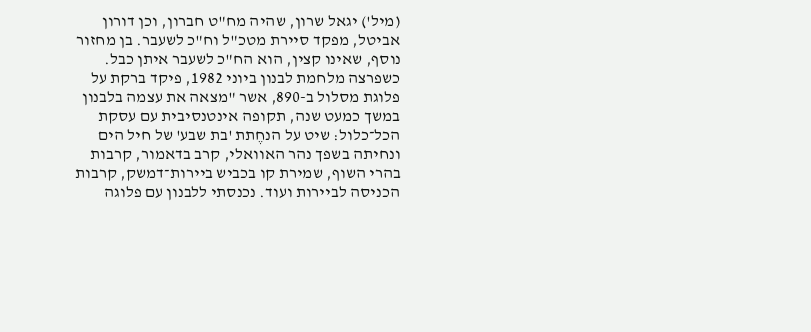(מיל') יגאל שרון, שהיה מח"ט חברון, וכן דורון אביטל, מפקד סיירת מטכ"ל וח"כ לשעבר. בן מחזור נוסף, שאינו קצין, הוא הח"כ לשעבר איתן כבל.
כשפרצה מלחמת לבנון ביוני 1982, פיקד ברקת על פלוגת מסלול ב-890, אשר "מצאה את עצמה בלבנון במשך כמעט שנה, תקופה אינטנסיבית עם עסקת הכל־כלול: שיט על הנחֶתת 'בת שבע' של חיל הים ונחיתה בשפך נהר האוואלי, קרב בדאמור, קרבות בהרי השוף, שמירת קו בכביש ביירות־דמשק, קרבות הכניסה לביירות ועוד. נכנסתי ללבנון עם פלוגה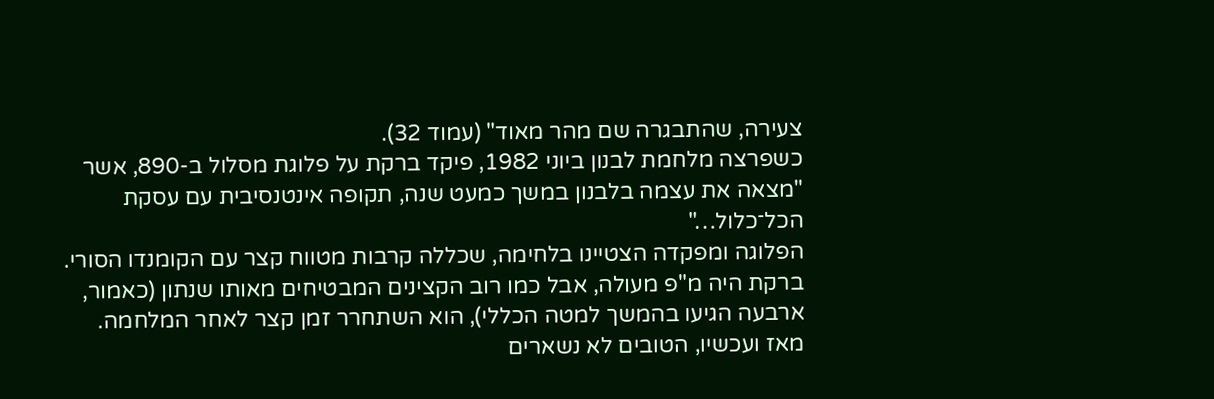צעירה, שהתבגרה שם מהר מאוד" (עמוד 32).
כשפרצה מלחמת לבנון ביוני 1982, פיקד ברקת על פלוגת מסלול ב-890, אשר "מצאה את עצמה בלבנון במשך כמעט שנה, תקופה אינטנסיבית עם עסקת הכל־כלול…"
הפלוגה ומפקדה הצטיינו בלחימה, שכללה קרבות מטווח קצר עם הקומנדו הסורי. ברקת היה מ"פ מעולה, אבל כמו רוב הקצינים המבטיחים מאותו שנתון (כאמור, ארבעה הגיעו בהמשך למטה הכללי), הוא השתחרר זמן קצר לאחר המלחמה.
מאז ועכשיו, הטובים לא נשארים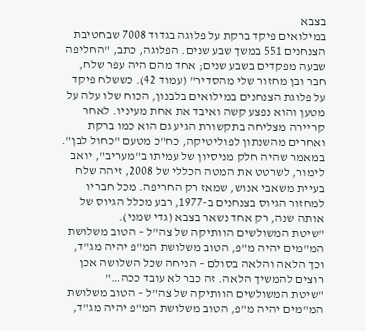בצבא
במילואים פיקד ברקת על פלוגה בגדוד 7008 שבחטיבת הצנחנים 551 במשך שבע שנים. הפלוגה, כתב, "החליפה שבעה מפקדים בשבע שנים; אחד מהם היה עפר שלח, חבר ובן מחזור שלי מהסדיר" (עמוד 42). כששלח פיקד על פלוגת הצנחנים במילואים בלבנון, הכוח שלו עלה על מטען והוא נפצע קשה ואיבד את אחת מעיניו. לאחר קריירה מצליחה בתקשורת הגיע גם הוא כמו ברקת ואחרים מהשנתון לפוליטיקה, כח"כ מטעם "כחול לבן".
במאמר שהיה חלק מניסיון של עמיתו ב"מעריב", יואב לימור, לשרטט את המטה הכללי של 2008, זיהה שלח בעיית משאבי אנוש, שמאז רק החריפה. מכל חבריו למחזור הגיוס בצנחנים ב-1977, רבע מכלל הגיוס של אותה שנה, רק אחד נשאר בצבא (גדי שמני).
"שיטת המשולשים הוותיקה של צה"ל – הטוב משלושת המ"מים יהיה מ"פ, הטוב משלושת המ"פ יהיה מג"ד, וכך הלאה והלאה בסולם – הניחה שכל השלושה אכן רוצים להמשיך הלאה. זה כבר לא עובד ככה…"
"שיטת המשולשים הוותיקה של צה"ל – הטוב משלושת המ"מים יהיה מ"פ, הטוב משלושת המ"פ יהיה מג"ד,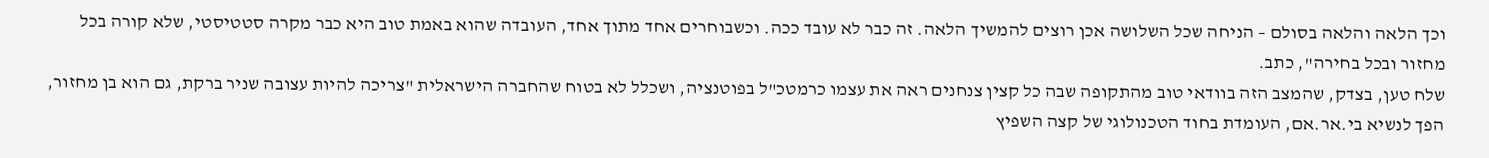וכך הלאה והלאה בסולם – הניחה שכל השלושה אכן רוצים להמשיך הלאה. זה כבר לא עובד ככה. וכשבוחרים אחד מתוך אחד, העובדה שהוא באמת טוב היא כבר מקרה סטטיסטי, שלא קורה בכל מחזור ובכל בחירה", כתב.
שלח טען, בצדק, שהמצב הזה בוודאי טוב מהתקופה שבה כל קצין צנחנים ראה את עצמו כרמטכ"ל בפוטנציה, ושכלל לא בטוח שהחברה הישראלית "צריכה להיות עצובה שניר ברקת, גם הוא בן מחזור, הפך לנשיא בי.אר.אם, העומדת בחוד הטכנולוגי של קצה השפיץ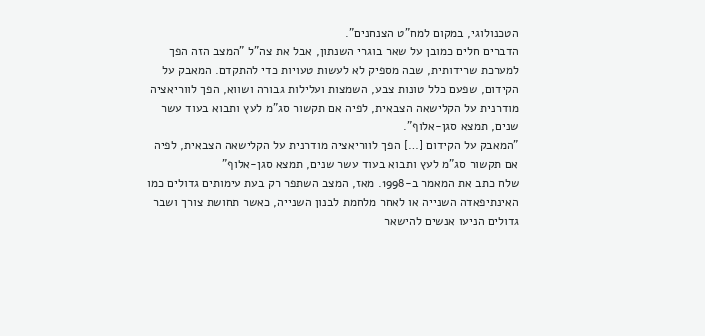הטכנולוגי, במקום למח"ט הצנחנים".
הדברים חלים כמובן על שאר בוגרי השנתון, אבל את צה"ל "המצב הזה הפך למערכת שרידותית, שבה מספיק לא לעשות טעויות כדי להתקדם. המאבק על הקידום, שפעם כלל טונות צבע, השמצות ועלילות גבורה ושווא, הפך לווריאציה מודרנית על הקלישאה הצבאית, לפיה אם תקשור סג"מ לעץ ותבוא בעוד עשר שנים, תמצא סגן-אלוף".
"המאבק על הקידום […] הפך לווריאציה מודרנית על הקלישאה הצבאית, לפיה אם תקשור סג"מ לעץ ותבוא בעוד עשר שנים, תמצא סגן-אלוף"
שלח כתב את המאמר ב-1998. מאז, המצב השתפר רק בעת עימותים גדולים כמו האינתיפאדה השנייה או לאחר מלחמת לבנון השנייה, כאשר תחושת צורך ושבר גדולים הניעו אנשים להישאר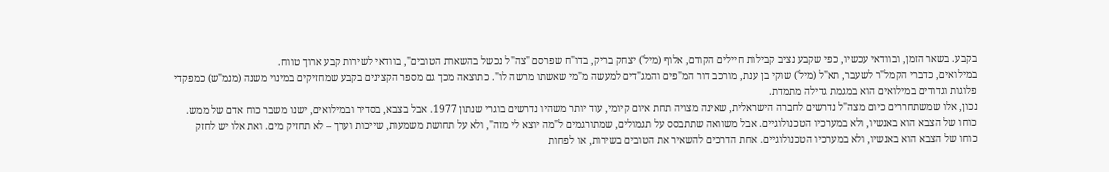בקבע. בשאר הזמן, ובוודאי עכשיו, כפי שקבע נציב קבילות חיילים הקודם, אלוף (מיל') יצחק בריק, בדו"ח שפרסם "צה"ל נכשל בהשארת הטובים", בוודאי לשירות קבע ארוך טווח.
במילואים, כדברי הקמל"ר לשעבר, תא"ל (מיל') שוקי בן ענת, מורכב דור המ"פים והמג"דים למעשה מ"מי שאשתו מרשה לו". כתוצאה מכך גם מספר הקצינים בקבע שמחזיקים במינוי משנה (מנמ"ש) כמפקדי פלוגות וגדודים במילואים הוא במגמת גדילה מתמדת.
נכון, אלו שמשתחררים כיום מצה"ל נדרשים לחברה הישראלית, שאינה מצויה תחת איום קיומי, עוד יותר משהיו נדרשים בוגרי שנתון 1977. אבל בצבא, בסדיר ובמילואים, ישנו משבר כוח אדם של ממש.
כוחו של הצבא הוא באנשיו, ולא במערכיו הטכנולוגיים. אבל משוואה שתתבסס על תגמולים, שמתורגמים ל"מה יוצא לי מזה", ולא על תחושת משמעות, שייכות וערך – לא תחזיק מים. ואת אלו יש לחזק
כוחו של הצבא הוא באנשיו, ולא במערכיו הטכנולוגיים. אחת הדרכים להשאיר את הטובים בשירות, או לפחות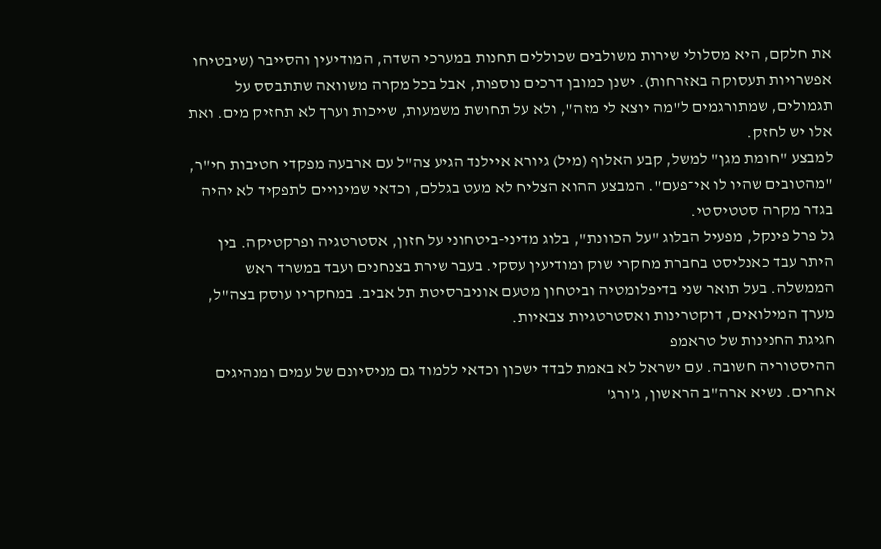את חלקם, היא מסלולי שירות משולבים שכוללים תחנות במערכי השדה, המודיעין והסייבר (שיבטיחו אפשרויות תעסוקה באזרחות). ישנן כמובן דרכים נוספות, אבל בכל מקרה משוואה שתתבסס על תגמולים, שמתורגמים ל"מה יוצא לי מזה", ולא על תחושת משמעות, שייכות וערך לא תחזיק מים. ואת אלו יש לחזק.
למבצע "חומת מגן" למשל, קבע האלוף (מיל) גיורא איילנד הגיע צה"ל עם ארבעה מפקדי חטיבות חי"ר, "מהטובים שהיו לו אי־פעם". המבצע ההוא הצליח לא מעט בגללם, וכדאי שמינויים לתפקיד לא יהיה בגדר מקרה סטטיסטי.
גל פרל פינקל, מפעיל הבלוג "על הכוונת", בלוג מדיני-ביטחוני על חזון, אסטרטגיה ופרקטיקה. בין היתר עבד כאנליסט בחברת מחקרי שוק ומודיעין עסקי. בעבר שירת בצנחנים ועבד במשרד ראש הממשלה. בעל תואר שני בדיפלומטיה וביטחון מטעם אוניברסיטת תל אביב. במחקריו עוסק בצה"ל, מערך המילואים, דוקטרינות ואסטרטגיות צבאיות.
חגיגת החנינות של טראמפ
ההיסטוריה חשובה. עם ישראל לא באמת לבדד ישכון וכדאי ללמוד גם מניסיונם של עמים ומנהיגים אחרים. נשיא ארה"ב הראשון, ג'ורג'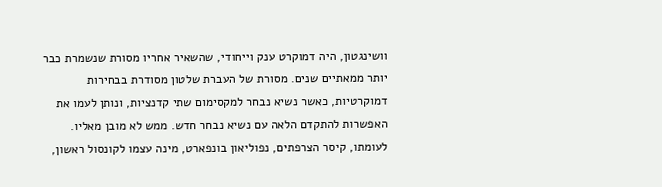וושינגטון, היה דמוקרט ענק וייחודי, שהשאיר אחריו מסורת שנשמרת כבר יותר ממאתיים שנים. מסורת של העברת שלטון מסודרת בבחירות דמוקרטיות, כאשר נשיא נבחר למקסימום שתי קדנציות, ונותן לעמו את האפשרות להתקדם הלאה עם נשיא נבחר חדש. ממש לא מובן מאליו.
לעומתו, קיסר הצרפתים, נפוליאון בונפארט, מינה עצמו לקונסול ראשון,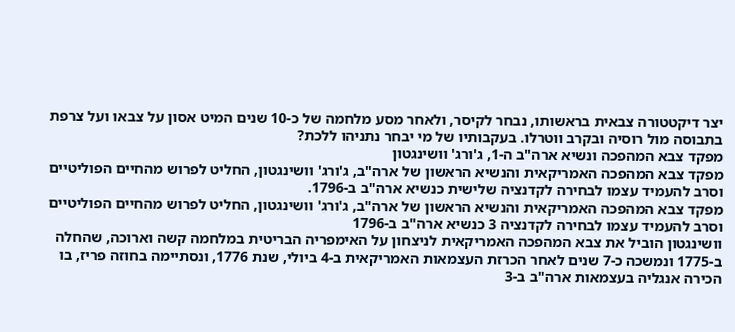יצר דיקטטורה צבאית בראשותו, נבחר לקיסר, ולאחר מסע מלחמה של כ-10 שנים המיט אסון על צבאו ועל צרפת בתבוסה מול רוסיה ובקרב ווטרלו. בעקבותיו של מי יבחר נתניהו ללכת?
מפקד צבא המהפכה ונשיא ארה"ב ה-1, ג'ורג' וושינגטון
מפקד צבא המהפכה האמריקאית והנשיא הראשון של ארה"ב, ג'ורג' וושינגטון, החליט לפרוש מהחיים הפוליטיים וסרב להעמיד עצמו לבחירה לקדנציה שלישית כנשיא ארה"ב ב-1796.
מפקד צבא המהפכה האמריקאית והנשיא הראשון של ארה"ב, ג'ורג' וושינגטון, החליט לפרוש מהחיים הפוליטיים וסרב להעמיד עצמו לבחירה לקדנציה 3 כנשיא ארה"ב ב-1796
וושינגטון הוביל את צבא המהפכה האמריקאית לניצחון על האימפריה הבריטית במלחמה קשה וארוכה, שהחלה ב-1775 ונמשכה כ-7 שנים לאחר הכרזת העצמאות האמריקאית ב-4 ביולי, שנת 1776, ונסתיימה בחוזה פריז, בו הכירה אנגליה בעצמאות ארה"ב ב-3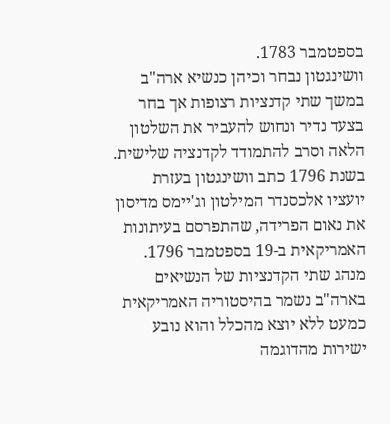בספטמבר 1783.
וושינגטון נבחר וכיהן כנשיא ארה"ב במשך שתי קדנציות רצופות אך בחר בצעד נדיר ונחוש להעביר את השלטון הלאה וסרב להתמודד לקדנציה שלישית. בשנת 1796 כתב וושינגטון בעזרת יועציו אלכסנדר המילטון וג'יימס מדיסון את נאום הפרידה, שהתפרסם בעיתונות האמריקאית ב-19 בספטמבר 1796. מנהג שתי הקדנציות של הנשיאים בארה"ב נשמר בהיסטוריה האמריקאית כמעט ללא יוצא מהכלל והוא נובע ישירות מהדוגמה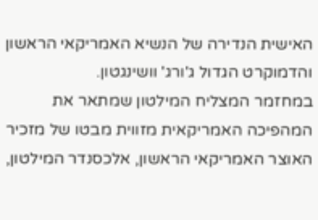האישית הנדירה של הנשיא האמריקאי הראשון והדמוקרט הגדול ג'ורג' וושינגטון.
במחזמר המצליח המילטון שמתאר את המהפיכה האמריקאית מזווית מבטו של מזכיר האוצר האמריקאי הראשון, אלכסנדר המילטון,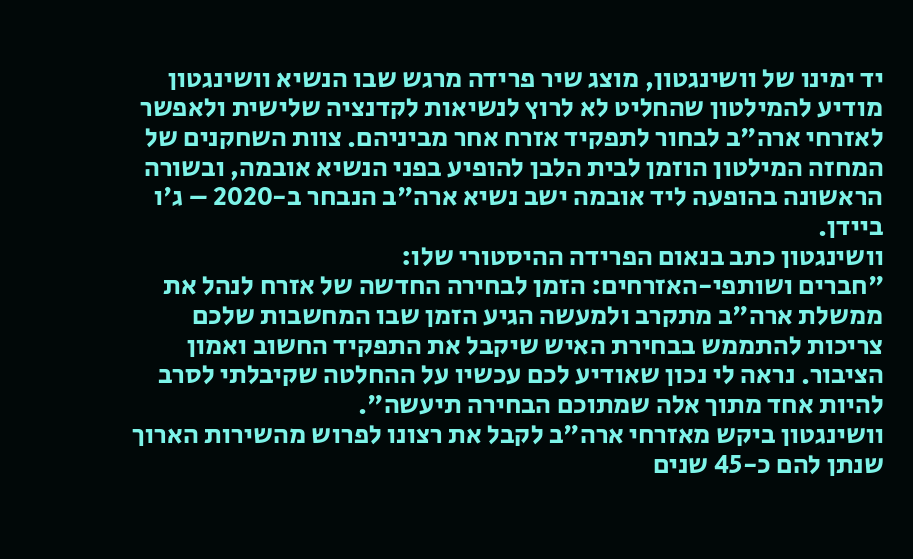יד ימינו של וושינגטון, מוצג שיר פרידה מרגש שבו הנשיא וושינגטון מודיע להמילטון שהחליט לא לרוץ לנשיאות לקדנציה שלישית ולאפשר לאזרחי ארה"ב לבחור לתפקיד אזרח אחר מביניהם. צוות השחקנים של המחזה המילטון הוזמן לבית הלבן להופיע בפני הנשיא אובמה, ובשורה הראשונה בהופעה ליד אובמה ישב נשיא ארה"ב הנבחר ב-2020 – ג'ו ביידן.
וושינגטון כתב בנאום הפרידה ההיסטורי שלו:
"חברים ושותפי-האזרחים: הזמן לבחירה החדשה של אזרח לנהל את ממשלת ארה"ב מתקרב ולמעשה הגיע הזמן שבו המחשבות שלכם צריכות להתממש בבחירת האיש שיקבל את התפקיד החשוב ואמון הציבור. נראה לי נכון שאודיע לכם עכשיו על ההחלטה שקיבלתי לסרב להיות אחד מתוך אלה שמתוכם הבחירה תיעשה".
וושינגטון ביקש מאזרחי ארה"ב לקבל את רצונו לפרוש מהשירות הארוך שנתן להם כ-45 שנים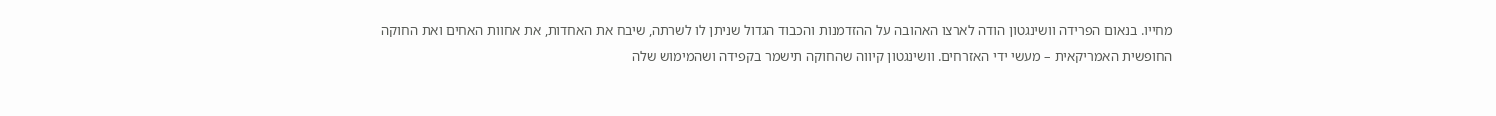מחייו. בנאום הפרידה וושינגטון הודה לארצו האהובה על ההזדמנות והכבוד הגדול שניתן לו לשרתה, שיבח את האחדות, את אחוות האחים ואת החוקה החופשית האמריקאית – מעשי ידי האזרחים. וושינגטון קיווה שהחוקה תישמר בקפידה ושהמימוש שלה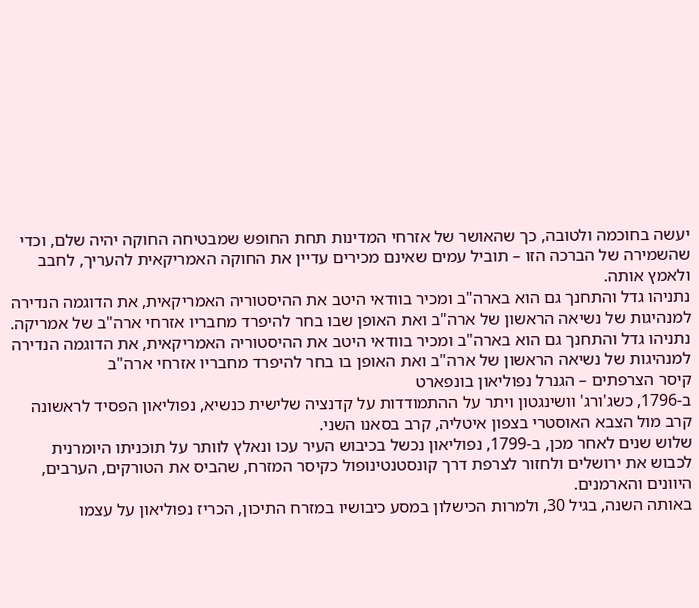יעשה בחוכמה ולטובה, כך שהאושר של אזרחי המדינות תחת החופש שמבטיחה החוקה יהיה שלם, וכדי שהשמירה של הברכה הזו – תוביל עמים שאינם מכירים עדיין את החוקה האמריקאית להעריך, לחבב ולאמץ אותה.
נתניהו גדל והתחנך גם הוא בארה"ב ומכיר בוודאי היטב את ההיסטוריה האמריקאית, את הדוגמה הנדירה למנהיגות של נשיאה הראשון של ארה"ב ואת האופן שבו בחר להיפרד מחבריו אזרחי ארה"ב של אמריקה.
נתניהו גדל והתחנך גם הוא בארה"ב ומכיר בוודאי היטב את ההיסטוריה האמריקאית, את הדוגמה הנדירה למנהיגות של נשיאה הראשון של ארה"ב ואת האופן בו בחר להיפרד מחבריו אזרחי ארה"ב
קיסר הצרפתים – הגנרל נפוליאון בונפארט
ב-1796, כשג'ורג' וושינגטון ויתר על ההתמודדות על קדנציה שלישית כנשיא, נפוליאון הפסיד לראשונה קרב מול הצבא האוסטרי בצפון איטליה, קרב בסאנו השני.
שלוש שנים לאחר מכן, ב-1799, נפוליאון נכשל בכיבוש העיר עכו ונאלץ לוותר על תוכניתו היומרנית לכבוש את ירושלים ולחזור לצרפת דרך קונסטנטינופול כקיסר המזרח, שהביס את הטורקים, הערבים, היוונים והארמנים.
באותה השנה, בגיל 30, ולמרות הכישלון במסע כיבושיו במזרח התיכון, הכריז נפוליאון על עצמו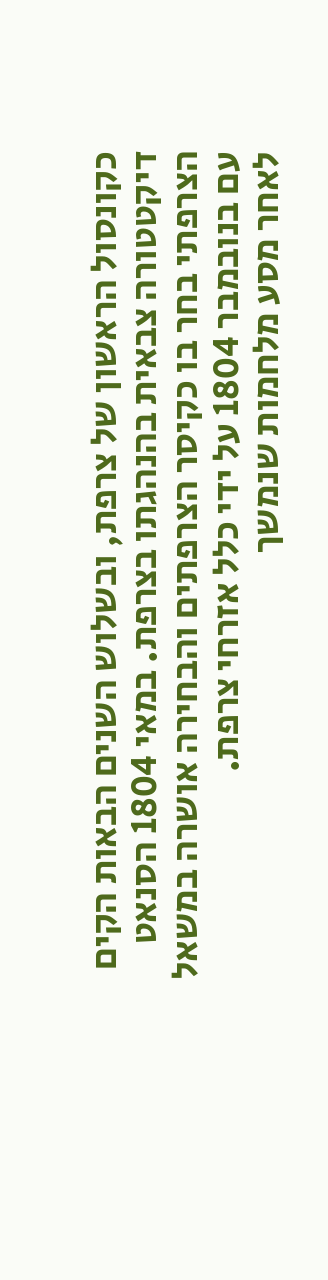כקונסול הראשון של צרפת, ובשלוש השנים הבאות הקים דיקטטורה צבאית בהנהגתו בצרפת. במאי 1804 הסנאט הצרפתי בחר בו כקיסר הצרפתים והבחירה אושרה במשאל עם בנובמבר 1804 על ידי כלל אזרחי צרפת.
לאחר מסע מלחמות שנמשך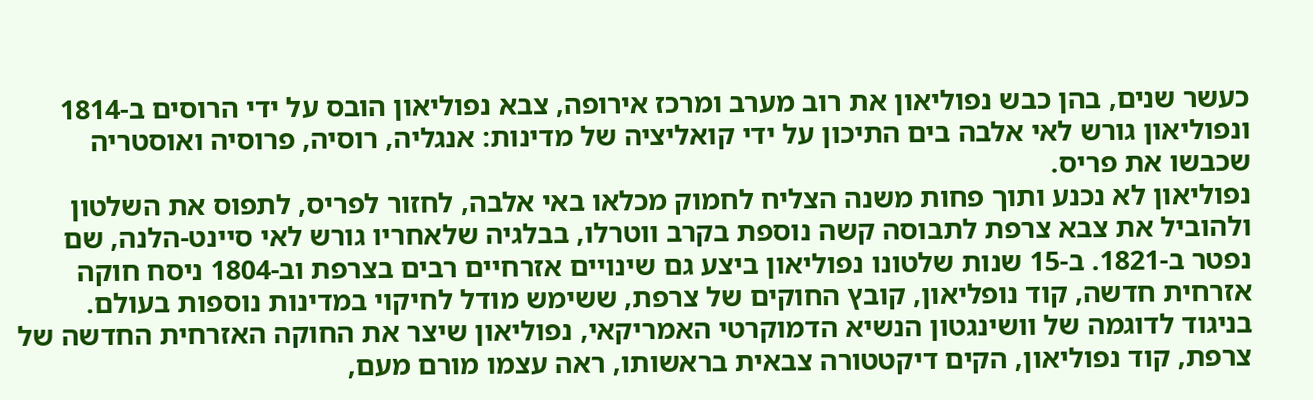כעשר שנים, בהן כבש נפוליאון את רוב מערב ומרכז אירופה, צבא נפוליאון הובס על ידי הרוסים ב-1814 ונפוליאון גורש לאי אלבה בים התיכון על ידי קואליציה של מדינות: אנגליה, רוסיה, פרוסיה ואוסטריה שכבשו את פריס.
נפוליאון לא נכנע ותוך פחות משנה הצליח לחמוק מכלאו באי אלבה, לחזור לפריס, לתפוס את השלטון ולהוביל את צבא צרפת לתבוסה קשה נוספת בקרב ווטרלו, בבלגיה שלאחריו גורש לאי סיינט-הלנה, שם נפטר ב-1821. ב-15 שנות שלטונו נפוליאון ביצע גם שינויים אזרחיים רבים בצרפת וב-1804 ניסח חוקה אזרחית חדשה, קוד נופליאון, קובץ החוקים של צרפת, ששימש מודל לחיקוי במדינות נוספות בעולם.
בניגוד לדוגמה של וושינגטון הנשיא הדמוקרטי האמריקאי, נפוליאון שיצר את החוקה האזרחית החדשה של צרפת, קוד נפוליאון, הקים דיקטטורה צבאית בראשותו, ראה עצמו מורם מעם,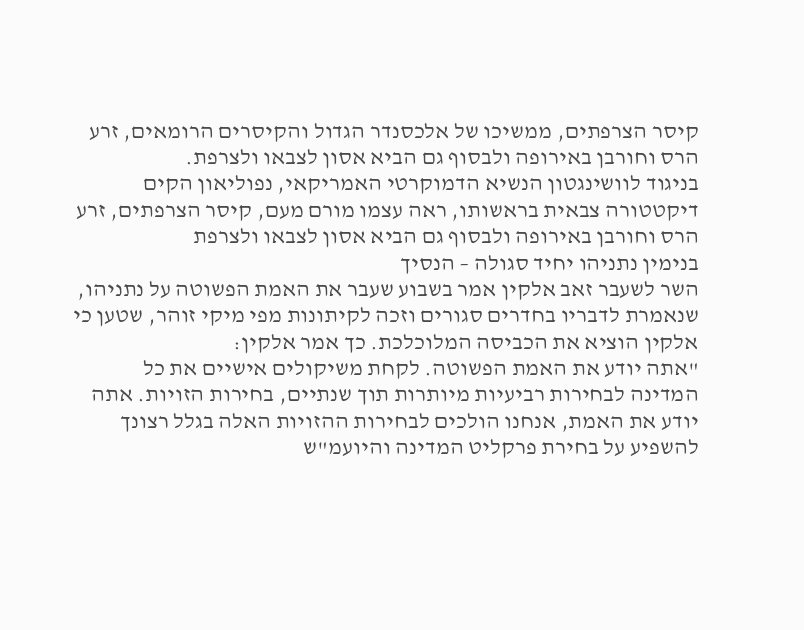קיסר הצרפתים, ממשיכו של אלכסנדר הגדול והקיסרים הרומאים, זרע הרס וחורבן באירופה ולבסוף גם הביא אסון לצבאו ולצרפת.
בניגוד לוושינגטון הנשיא הדמוקרטי האמריקאי, נפוליאון הקים דיקטטורה צבאית בראשותו, ראה עצמו מורם מעם, קיסר הצרפתים, זרע הרס וחורבן באירופה ולבסוף גם הביא אסון לצבאו ולצרפת
בנימין נתניהו יחיד סגולה – הנסיך
השר לשעבר זאב אלקין אמר בשבוע שעבר את האמת הפשוטה על נתניהו, שנאמרת לדבריו בחדרים סגורים וזכה לקיתונות מפי מיקי זוהר, שטען כי אלקין הוציא את הכביסה המלוכלכת. כך אמר אלקין:
"אתה יודע את האמת הפשוטה. לקחת משיקולים אישיים את כל המדינה לבחירות רביעיות מיותרות תוך שנתיים, בחירות הזויות. אתה יודע את האמת, אנחנו הולכים לבחירות ההזויות האלה בגלל רצונך להשפיע על בחירת פרקליט המדינה והיועמ"ש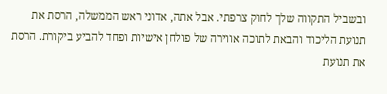ובשביל התקווה שלך לחוק צרפתי. אבל אתה, אדוני ראש הממשלה, הרסת את תנועת הליכוד והבאת לתוכה אווירה של פולחן אישיות ופחד להביע ביקורת. הרסת את תנועת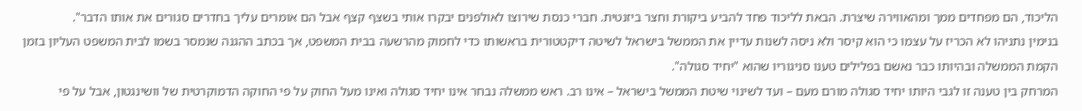הליכוד, הם מפחדים ממך ומהאווירה שיצרת. הבאת לליכוד פחד להביע ביקורת וחצר ביזנטית. חברי כנסת שירוצו לאולפנים יבקרו אותי בשצף קצף אבל הם אומרים עליך בחדרים סגורים את אותו הדבר".
בנימין נתניהו לא הכריז על עצמו כי הוא קיסר ולא ניסה לשנות עדיין את הממשל בישראל לשיטה דיקטטורית בראשותו כדי לחמוק מהרשעה בבית המשפט, אך בכתב ההגנה שנמסר בשמו לבית המשפט העליון בזמן הקמת הממשלה ובהיותו כבר נאשם בפלילים טענו סניגוריו שהוא "יחיד סגולה".
המרחק בין טענה זו לגבי היותו יחיד סגולה מורם מעם – ועד לשינוי שיטת הממשל בישראל – אינו רב. ראש ממשלה נבחר אינו יחיד סגולה ואינו מעל החוק על פי החוקה הדמוקרטית של וושינגטון, אבל על פי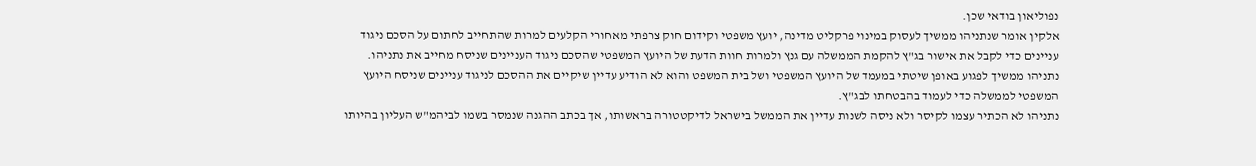נפוליאון בודאי שכן.
אלקין אומר שנתניהו ממשיך לעסוק במינוי פרקליט מדינה, יועץ משפטי וקידום חוק צרפתי מאחורי הקלעים למרות שהתחייב לחתום על הסכם ניגוד עניינים כדי לקבל את אישור בג"ץ להקמת הממשלה עם גנץ ולמרות חוות הדעת של היועץ המשפטי שהסכם ניגוד העניינים שניסח מחייב את נתניהו. נתניהו ממשיך לפגוע באופן שיטתי במעמד של היועץ המשפטי ושל בית המשפט והוא לא הודיע עדיין שיקיים את ההסכם לניגוד עניינים שניסח היועץ המשפטי לממשלה כדי לעמוד בהבטחתו לבג"ץ.
נתניהו לא הכתיר עצמו לקיסר ולא ניסה לשנות עדיין את הממשל בישראל לדיקטטורה בראשותו, אך בכתב ההגנה שנמסר בשמו לביהמ"ש העליון בהיותו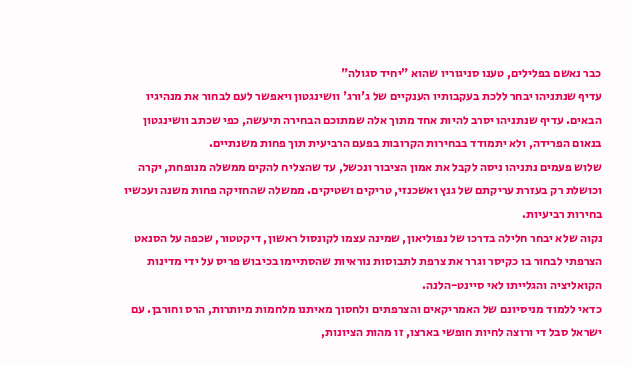כבר נאשם בפלילים, טענו סניגוריו שהוא "יחיד סגולה"
עדיף שנתניהו יבחר ללכת בעקבותיו הענקיים של ג'ורג' וושינגטון ויאפשר לעם לבחור את מנהיגיו הבאים. עדיף שנתניהו יסרב להיות אחד מתוך אלה שמתוכם הבחירה תיעשה, כפי שכתב וושינגטון בנאום הפרידה, ולא יתמודד בבחירות הקרובות בפעם הרביעית תוך פחות משנתיים.
שלוש פעמים נתניהו ניסה לקבל את אמון הציבור ונכשל, עד שהצליח להקים ממשלה מנופחת, יקרה וכושלת רק בעזרת עריקתם של גנץ ואשכנזי, טריקים ושטיקים. ממשלה שהחזיקה פחות משנה ועכשיו בחירות רביעיות.
נקוה שלא יבחר חלילה בדרכו של נפוליאון, שמינה עצמו לקונסול ראשון, דיקטטור, שכפה על הסנאט הצרפתי לבחור בו כקיסר וגרר את צרפת לתבוסות נוראיות שהסתיימו בכיבוש פריס על ידי מדינות הקואליציה והגלייתו לאי סיינט-הלנה.
כדאי ללמוד מניסיונם של האמריקאים והצרפתים ולחסוך מאיתנו מלחמות מיותרות, הרס וחורבן. עם ישראל סבל די ורוצה לחיות חופשי בארצו, זו מהות הציונות,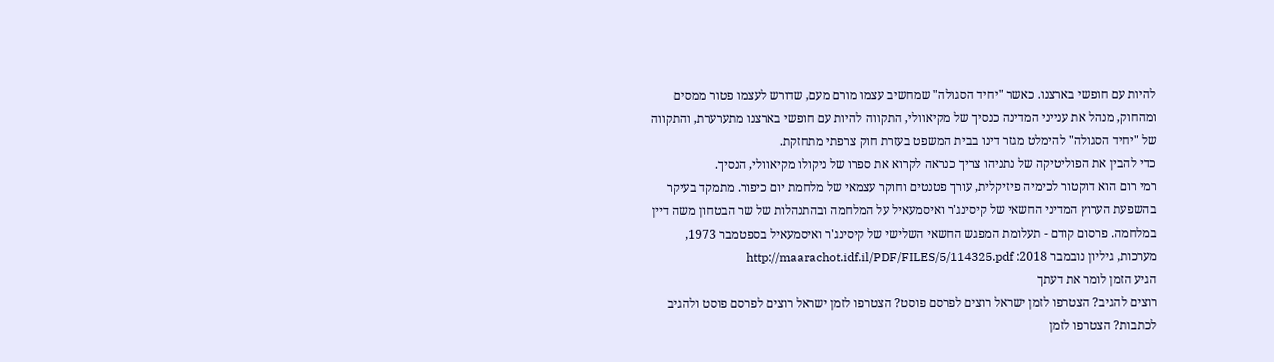להיות עם חופשי בארצנו. כאשר "יחיד הסגולה" שמחשיב עצמו מורם מעם, שדורש לעצמו פטור ממסים ומהחוק, מנהל את ענייני המדינה כנסיך של מקיאוולי, התקווה להיות עם חופשי בארצנו מתערערת, והתקווה של "יחיד הסגולה" להימלט מגזר דינו בבית המשפט בעזרת חוק צרפתי מתחזקת.
כדי להבין את הפוליטיקה של נתניהו צריך כנראה לקרוא את ספרו של ניקולו מקיאוולי, הנסיך.
רמי רום הוא דוקטור לכימיה פיזיקלית, עורך פטנטים וחוקר עצמאי של מלחמת יום כיפור. מתמקד בעיקר בהשפעת הערוץ המדיני החשאי של קיסינג'ר ואיסמעאיל על המלחמה ובהתנהלות של שר הבטחון משה דיין במלחמה. פרסום קודם - תעלומת המפגש החשאי השלישי של קיסינג'ר ואיסמעאיל בספטמבר 1973, מערכות, גיליון נובמבר 2018: http://maarachot.idf.il/PDF/FILES/5/114325.pdf
הגיע הזמן לומר את דעתך
רוצים להגיב? הצטרפו לזמן ישראל רוצים לפרסם פוסט? הצטרפו לזמן ישראל רוצים לפרסם פוסט ולהגיב לכתבות? הצטרפו לזמן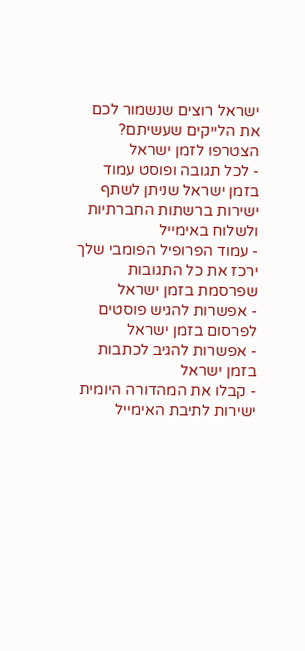ישראל רוצים שנשמור לכם את הלייקים שעשיתם? הצטרפו לזמן ישראל
- לכל תגובה ופוסט עמוד בזמן ישראל שניתן לשתף ישירות ברשתות החברתיות ולשלוח באימייל
- עמוד הפרופיל הפומבי שלך ירכז את כל התגובות שפרסמת בזמן ישראל
- אפשרות להגיש פוסטים לפרסום בזמן ישראל
- אפשרות להגיב לכתבות בזמן ישראל
- קבלו את המהדורה היומית ישירות לתיבת האימייל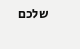שלכם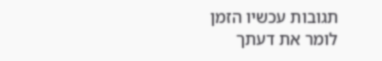תגובות עכשיו הזמן לומר את דעתך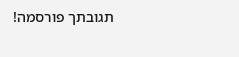תגובתך פורסמה!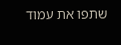שתפו את עמוד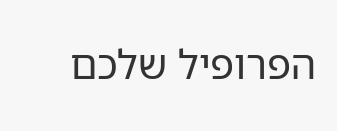הפרופיל שלכם